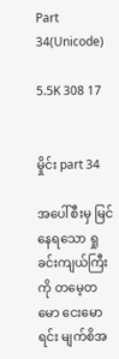Part 34(Unicode)

5.5K 308 17


မှိုင်း part 34

အပေါ်စီးမှ မြင်နေရသော ရှုခင်းကျယ်ကြီးကို တမေ့တမော ငေးမောရင်း မျက်စိအ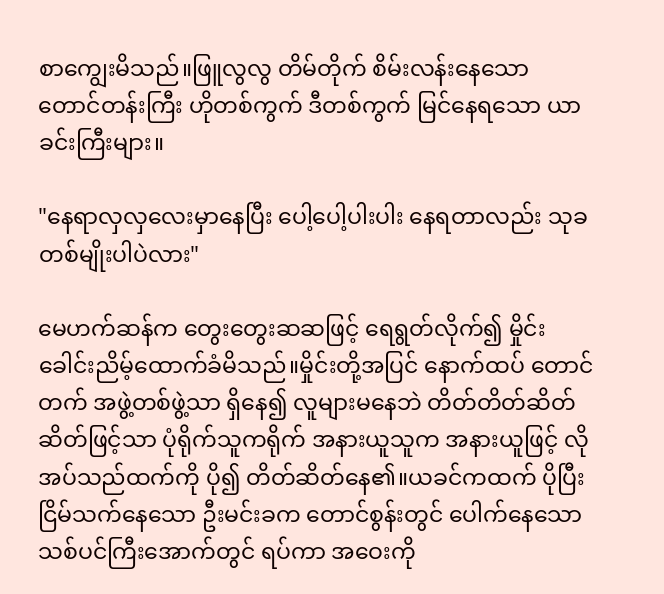စာကျွေးမိသည်။ဖြူလွလွ တိမ်တိုက် စိမ်းလန်းနေသော တောင်တန်းကြီး ဟိုတစ်ကွက် ဒီတစ်ကွက် မြင်နေရသော ယာခင်းကြီးများ။

"နေရာလှလှလေးမှာနေပြီး ပေါ့ပေါ့ပါးပါး နေရတာလည်း သုခတစ်မျိုးပါပဲလား"

မေဟက်ဆန်က တွေးတွေးဆဆဖြင့် ရေရွတ်လိုက်၍ မှိုင်း ခေါင်းညိမ့်ထောက်ခံမိသည်။မှိုင်းတို့အပြင် နောက်ထပ် တောင်တက် အဖွဲ့တစ်ဖွဲ့သာ ရှိနေ၍ လူများမနေဘဲ တိတ်တိတ်ဆိတ်ဆိတ်ဖြင့်သာ ပုံရိုက်သူကရိုက် အနားယူသူက အနားယူဖြင့် လိုအပ်သည်ထက်ကို ပို၍ တိတ်ဆိတ်နေ၏။ယခင်ကထက် ပိုပြီး ငြိမ်သက်နေသော ဦးမင်းခက တောင်စွန်းတွင် ပေါက်နေသော သစ်ပင်ကြီးအောက်တွင် ရပ်ကာ အဝေးကို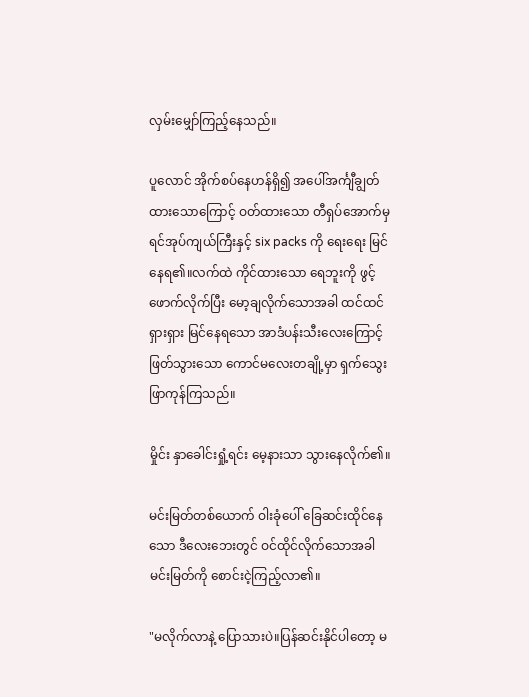လှမ်းမျှော်ကြည့်နေသည်။

ပူလောင် အိုက်စပ်နေဟန်ရှိ၍ အပေါ်အင်္ကျီချွတ်ထားသောကြောင့် ဝတ်ထားသော တီရှပ်အောက်မှ ရင်အုပ်ကျယ်ကြီးနှင့် six packs ကို ရေးရေး မြင်နေရ၏။လက်ထဲ ကိုင်ထားသော ရေဘူးကို ဖွင့်ဖောက်လိုက်ပြီး မော့ချလိုက်သောအခါ ထင်ထင်ရှားရှား မြင်နေရသော အာဒံပန်းသီးလေးကြောင့် ဖြတ်သွားသော ကောင်မလေးတချို့မှာ ရှက်သွေးဖြာကုန်ကြသည်။

မှိုင်း နှာခေါင်းရှုံ့ရင်း မေ့နားသာ သွားနေလိုက်၏။

မင်းမြတ်တစ်ယောက် ဝါးခုံပေါ် ခြေဆင်းထိုင်နေသော ဒီလေးဘေးတွင် ဝင်ထိုင်လိုက်သောအခါ မင်းမြတ်ကို စောင်းငဲ့ကြည့်လာ၏။

"မလိုက်လာနဲ့ ပြောသားပဲ။ပြန်ဆင်းနိုင်ပါတော့ မ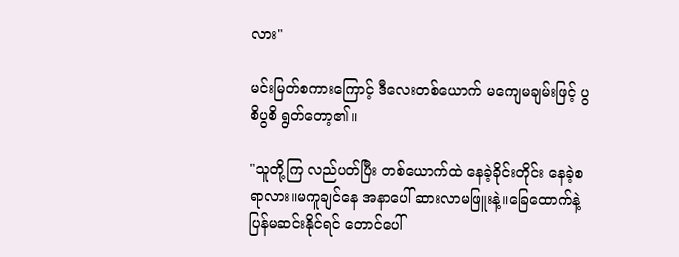လား"

မင်းမြတ်စကားကြောင့် ဒီလေးတစ်ယောက် မကျေမချမ်းဖြင့် ပွစိပွစိ ရွတ်တော့၏။

"သူတို့ကြ လည်ပတ်ပြီး တစ်ယောက်ထဲ နေခဲ့ခိုင်းတိုင်း နေခဲ့စရာလား။မကူချင်နေ အနာပေါ် ဆားလာမဖြူးနဲ့။ခြေထောက်နဲ့ ပြန်မဆင်းနိုင်ရင် တောင်ပေါ်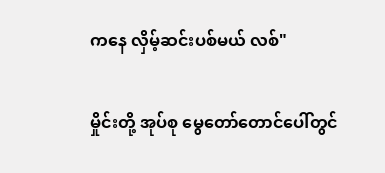ကနေ လှိမ့်ဆင်းပစ်မယ် လစ်"

မှိုင်းတို့ အုပ်စု မွေတော်တောင်ပေါ်တွင်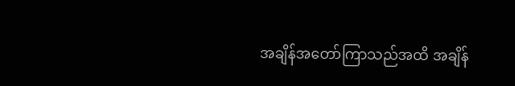အချိန်အတော်ကြာသည်အထိ အချိန်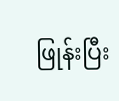ဖြုန်းပြီး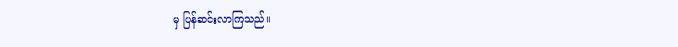မှ ပြန်ဆင်းလာကြသည်။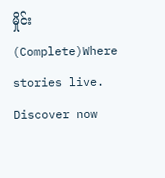မှိုင်း(Complete)Where stories live. Discover now